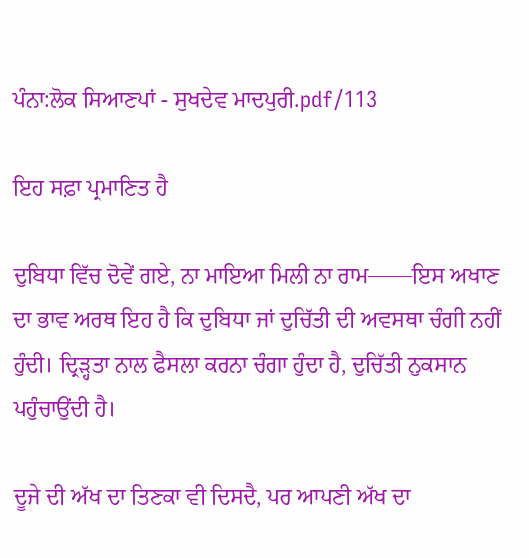ਪੰਨਾ:ਲੋਕ ਸਿਆਣਪਾਂ - ਸੁਖਦੇਵ ਮਾਦਪੁਰੀ.pdf/113

ਇਹ ਸਫ਼ਾ ਪ੍ਰਮਾਣਿਤ ਹੈ

ਦੁਬਿਧਾ ਵਿੱਚ ਦੋਵੇਂ ਗਏ, ਨਾ ਮਾਇਆ ਮਿਲੀ ਨਾ ਰਾਮ——ਇਸ ਅਖਾਣ ਦਾ ਭਾਵ ਅਰਥ ਇਹ ਹੈ ਕਿ ਦੁਬਿਧਾ ਜਾਂ ਦੁਚਿੱਤੀ ਦੀ ਅਵਸਥਾ ਚੰਗੀ ਨਹੀਂ ਹੁੰਦੀ। ਦ੍ਰਿੜ੍ਹਤਾ ਨਾਲ ਫੈਸਲਾ ਕਰਨਾ ਚੰਗਾ ਹੁੰਦਾ ਹੈ, ਦੁਚਿੱਤੀ ਨੁਕਸਾਨ ਪਹੁੰਚਾਉਂਦੀ ਹੈ।

ਦੂਜੇ ਦੀ ਅੱਖ ਦਾ ਤਿਣਕਾ ਵੀ ਦਿਸਦੈ, ਪਰ ਆਪਣੀ ਅੱਖ ਦਾ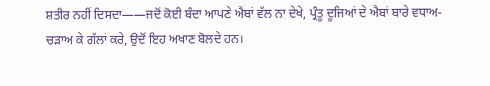ਸ਼ਤੀਰ ਨਹੀਂ ਦਿਸਦਾ——ਜਦੋਂ ਕੋਈ ਬੰਦਾ ਆਪਣੇ ਐਬਾਂ ਵੱਲ ਨਾ ਦੇਖੇ, ਪ੍ਰੰਤੂ ਦੂਜਿਆਂ ਦੇ ਐਬਾਂ ਬਾਰੇ ਵਧਾਅ-ਚੜਾਅ ਕੇ ਗੱਲਾਂ ਕਰੇ, ਉਦੋਂ ਇਹ ਅਖਾਣ ਬੋਲਦੇ ਹਨ।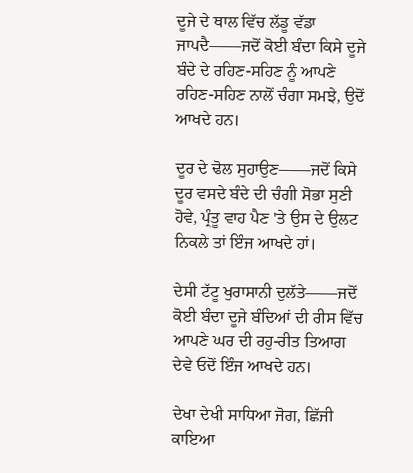ਦੂਜੇ ਦੇ ਥਾਲ ਵਿੱਚ ਲੱਡੂ ਵੱਡਾ ਜਾਪਦੈ——ਜਦੋਂ ਕੋਈ ਬੰਦਾ ਕਿਸੇ ਦੂਜੇ ਬੰਦੇ ਦੇ ਰਹਿਣ-ਸਹਿਣ ਨੂੰ ਆਪਣੇ ਰਹਿਣ-ਸਹਿਣ ਨਾਲੋਂ ਚੰਗਾ ਸਮਝੇ, ਉਦੋਂ ਆਖਦੇ ਹਨ।

ਦੂਰ ਦੇ ਢੋਲ ਸੁਹਾਉਣ——ਜਦੋਂ ਕਿਸੇ ਦੂਰ ਵਸਦੇ ਬੰਦੇ ਦੀ ਚੰਗੀ ਸੋਭਾ ਸੁਣੀ ਹੋਵੇ, ਪ੍ਰੰਤੂ ਵਾਹ ਪੈਣ 'ਤੇ ਉਸ ਦੇ ਉਲਟ ਨਿਕਲੇ ਤਾਂ ਇੰਜ ਆਖਦੇ ਹਾਂ।

ਦੇਸੀ ਟੱਟੂ ਖੁਰਾਸਾਨੀ ਦੁਲੱਤੇ——ਜਦੋਂ ਕੋਈ ਬੰਦਾ ਦੂਜੇ ਬੰਦਿਆਂ ਦੀ ਰੀਸ ਵਿੱਚ ਆਪਣੇ ਘਰ ਦੀ ਰਹੁ-ਰੀਤ ਤਿਆਗ ਦੇਵੇ ਓਦੋਂ ਇੰਜ ਆਖਦੇ ਹਨ।

ਦੇਖਾ ਦੇਖੀ ਸਾਧਿਆ ਜੋਗ, ਛਿੱਜੀ ਕਾਇਆ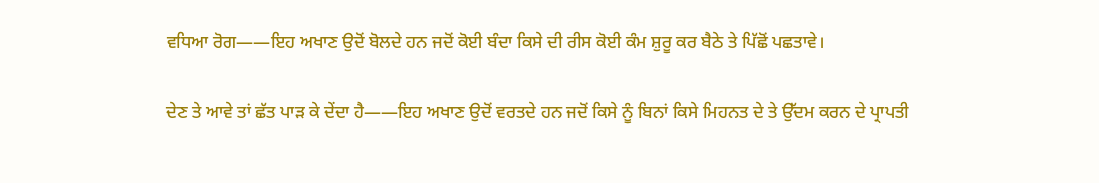ਵਧਿਆ ਰੋਗ——ਇਹ ਅਖਾਣ ਉਦੋਂ ਬੋਲਦੇ ਹਨ ਜਦੋਂ ਕੋਈ ਬੰਦਾ ਕਿਸੇ ਦੀ ਰੀਸ ਕੋਈ ਕੰਮ ਸ਼ੁਰੂ ਕਰ ਬੈਠੇ ਤੇ ਪਿੱਛੋਂ ਪਛਤਾਵੇ।

ਦੇਣ ਤੇ ਆਵੇ ਤਾਂ ਛੱਤ ਪਾੜ ਕੇ ਦੇਂਦਾ ਹੈ——ਇਹ ਅਖਾਣ ਉਦੋਂ ਵਰਤਦੇ ਹਨ ਜਦੋਂ ਕਿਸੇ ਨੂੰ ਬਿਨਾਂ ਕਿਸੇ ਮਿਹਨਤ ਦੇ ਤੇ ਉੱਦਮ ਕਰਨ ਦੇ ਪ੍ਰਾਪਤੀ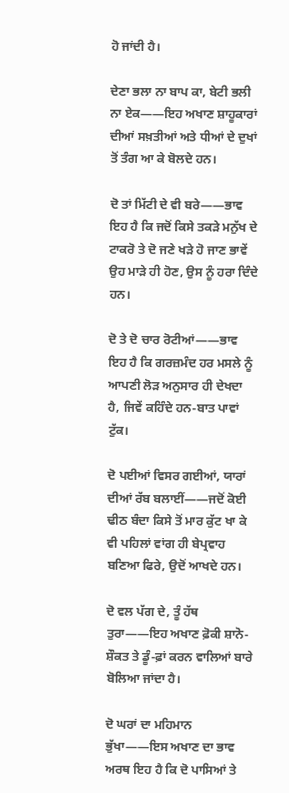ਹੋ ਜਾਂਦੀ ਹੈ।

ਦੇਣਾ ਭਲਾ ਨਾ ਬਾਪ ਕਾ, ਬੇਟੀ ਭਲੀ ਨਾ ਏਕ——ਇਹ ਅਖਾਣ ਸ਼ਾਹੂਕਾਰਾਂ ਦੀਆਂ ਸਖ਼ਤੀਆਂ ਅਤੇ ਧੀਆਂ ਦੇ ਦੁਖਾਂ ਤੋਂ ਤੰਗ ਆ ਕੇ ਬੋਲਦੇ ਹਨ।

ਦੋ ਤਾਂ ਮਿੱਟੀ ਦੇ ਵੀ ਬਰੇ——ਭਾਵ ਇਹ ਹੈ ਕਿ ਜਦੋਂ ਕਿਸੇ ਤਕੜੇ ਮਨੁੱਖ ਦੇ ਟਾਕਰੋ ਤੇ ਦੋ ਜਣੇ ਖੜੇ ਹੋ ਜਾਣ ਭਾਵੇਂ ਉਹ ਮਾੜੇ ਹੀ ਹੋਣ, ਉਸ ਨੂੰ ਹਰਾ ਦਿੰਦੇ ਹਨ।

ਦੋ ਤੇ ਦੋ ਚਾਰ ਰੋਟੀਆਂ——ਭਾਵ ਇਹ ਹੈ ਕਿ ਗਰਜ਼ਮੰਦ ਹਰ ਮਸਲੇ ਨੂੰ ਆਪਣੀ ਲੋੜ ਅਨੁਸਾਰ ਹੀ ਦੇਖਦਾ ਹੈ, ਜਿਵੇਂ ਕਹਿੰਦੇ ਹਨ-ਬਾਤ ਪਾਵਾਂ ਟੁੱਕ।

ਦੋ ਪਈਆਂ ਵਿਸਰ ਗਈਆਂ, ਯਾਰਾਂ ਦੀਆਂ ਰੱਬ ਬਲਾਈਂ——ਜਦੋਂ ਕੋਈ ਢੀਠ ਬੰਦਾ ਕਿਸੇ ਤੋਂ ਮਾਰ ਕੁੱਟ ਖਾ ਕੇ ਵੀ ਪਹਿਲਾਂ ਵਾਂਗ ਹੀ ਬੇਪ੍ਰਵਾਹ ਬਣਿਆ ਫਿਰੇ, ਉਦੋਂ ਆਖਦੇ ਹਨ।

ਦੋ ਵਲ ਪੱਗ ਦੇ, ਤੂੰ ਹੱਥ ਤੁਰਾ——ਇਹ ਅਖਾਣ ਫ਼ੋਕੀ ਸ਼ਾਨੋ-ਸ਼ੌਕਤ ਤੇ ਡੂੰ-ਫ਼ਾਂ ਕਰਨ ਵਾਲਿਆਂ ਬਾਰੇ ਬੋਲਿਆ ਜਾਂਦਾ ਹੈ।

ਦੋ ਘਰਾਂ ਦਾ ਮਹਿਮਾਨ ਭੁੱਖਾ——ਇਸ ਅਖਾਣ ਦਾ ਭਾਵ ਅਰਥ ਇਹ ਹੈ ਕਿ ਦੋ ਪਾਸਿਆਂ ਤੇ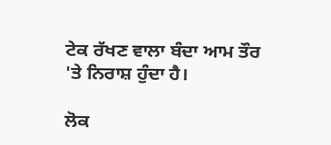ਟੇਕ ਰੱਖਣ ਵਾਲਾ ਬੰਦਾ ਆਮ ਤੌਰ 'ਤੇ ਨਿਰਾਸ਼ ਹੁੰਦਾ ਹੈ।

ਲੋਕ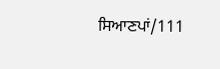ਸਿਆਣਪਾਂ/111